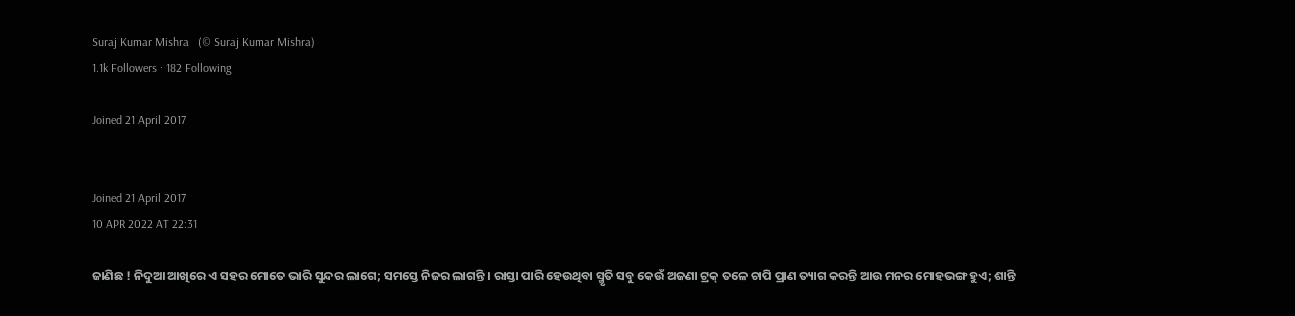Suraj Kumar Mishra   (© Suraj Kumar Mishra)
1.1k Followers · 182 Following

Joined 21 April 2017


Joined 21 April 2017
10 APR 2022 AT 22:31

ଜାଣିଛ ! ନିଦୁଆ ଆଖିରେ ଏ ସହର ମୋତେ ଭାରି ସୁନ୍ଦର ଲାଗେ; ସମସ୍ତେ ନିଜର ଲାଗନ୍ତି । ରାସ୍ତା ପାରି ହେଉଥିବା ସ୍ମୃତି ସବୁ କେଉଁ ଅଜଣା ଟ୍ରକ୍ ତଳେ ଚାପି ପ୍ରାଣ ତ୍ୟାଗ କରନ୍ତି ଆଉ ମନର ମୋହଭଙ୍ଗ ହୁଏ; ଶାନ୍ତି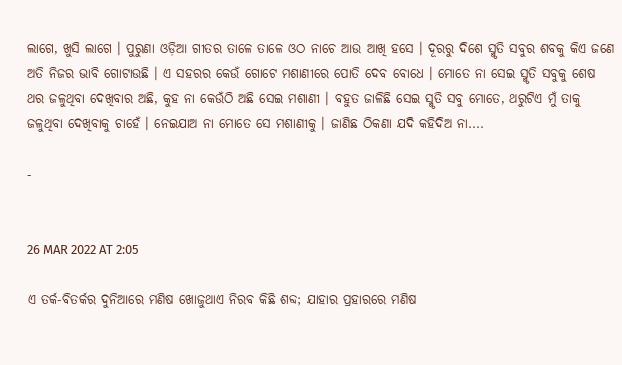ଲାଗେ, ଖୁସି ଲାଗେ । ପୁରୁଣା ଓଡ଼ିଆ ଗୀତର ତାଳେ ତାଳେ ଓଠ ନାଚେ ଆଉ ଆଖି ହସେ । ଦୂରରୁ ଦିଶେ ସ୍ମୃତି ସବୁର ଶବକୁ କିଏ ଜଣେ ଅତି ନିଜର ଭାବି ଗୋଟାଉଛି । ଏ ସହରର କେଉଁ ଗୋଟେ ମଶାଣୀରେ ପୋତି ଦେବ ବୋଧେ । ମୋତେ ନା ସେଇ ସ୍ମୃତି ସବୁକୁ ଶେଷ ଥର ଜଳୁଥିବା ଦେଖିବାର ଅଛି, କୁହ ନା କେଉଁଠି ଅଛି ସେଇ ମଶାଣୀ । ବହୁତ ଜାଳିଛି ସେଇ ସ୍ମୃତି ସବୁ ମୋତେ, ଥରୁଟିଏ ମୁଁ ତାକୁ ଜଳୁଥିବା ଦେଖିବାକୁ ଚାହେଁ । ନେଇଯାଅ ନା ମୋତେ ସେ ମଶାଣୀକୁ । ଜାଣିଛ ଠିକଣା ଯଦି କହିଦିଅ ନା....

-


26 MAR 2022 AT 2:05

ଏ ତର୍କ-ବିତର୍କର ଦୁନିଆରେ ମଣିଷ ଖୋଜୁଥାଏ ନିରବ କିଛି ଶବ୍ଦ; ଯାହାର ପ୍ରହାରରେ ମଣିଷ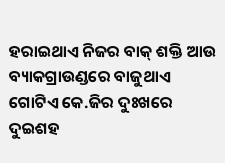ହରାଇଥାଏ ନିଜର ବାକ୍ ଶକ୍ତି ଆଉ ବ୍ୟାକଗ୍ରାଉଣ୍ଡରେ ବାଜୁଥାଏ ଗୋଟିଏ କେ.ଜିର ଦୁଃଖରେ ଦୁଇଶହ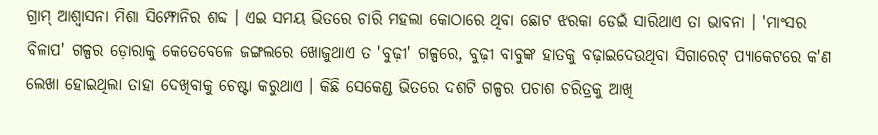ଗ୍ରାମ୍ ଆଶ୍ୱାସନା ମିଶା ସିମ୍ଫୋନିର ଶବ୍ଦ । ଏଇ ସମୟ ଭିତରେ ଚାରି ମହଲା କୋଠାରେ ଥିବା ଛୋଟ ଝରକା ଡେଇଁ ସାରିଥାଏ ତା ଭାବନା । 'ମାଂସର ବିଳାପ' ଗଳ୍ପର ଡ଼ୋରାକୁ କେତେବେଳେ ଜଙ୍ଗଲରେ ଖୋଜୁଥାଏ ତ 'ବୁଢ଼ୀ' ଗଳ୍ପରେ, ବୁଢ଼ୀ ବାବୁଙ୍କ ହାତକୁ ବଢ଼ାଇଦେଉଥିବା ସିଗାରେଟ୍ ପ୍ୟାକେଟରେ କ'ଣ ଲେଖା ହୋଇଥିଲା ତାହା ଦେଖିବାକୁ ଚେଷ୍ଟା କରୁଥାଏ । କିଛି ସେକେଣ୍ଡ ଭିତରେ ଦଶଟି ଗଳ୍ପର ପଚାଶ ଚରିତ୍ରକୁ ଆଖି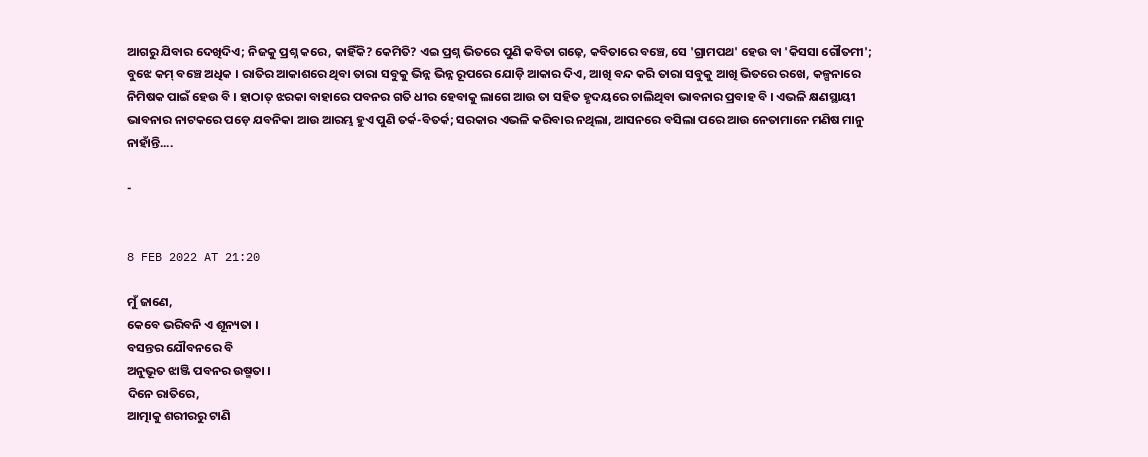ଆଗରୁ ଯିବାର ଦେଖିଦିଏ; ନିଜକୁ ପ୍ରଶ୍ନ କରେ, କାହିଁକି? କେମିତି? ଏଇ ପ୍ରଶ୍ନ ଭିତରେ ପୁଣି କବିତା ଗଢ଼େ, କବିତାରେ ବଞ୍ଚେ, ସେ 'ଗ୍ରାମପଥ' ହେଉ ବା 'କିସସା ଗୌତମୀ'; ବୁଝେ କମ୍ ବଞ୍ଚେ ଅଧିକ । ରାତିର ଆକାଶରେ ଥିବା ତାରା ସବୁକୁ ଭିନ୍ନ ଭିନ୍ନ ରୂପରେ ଯୋଡ଼ି ଆକାର ଦିଏ, ଆଖି ବନ୍ଦ କରି ତାରା ସବୁକୁ ଆଖି ଭିତରେ ରଖେ, କଳ୍ପନାରେ ନିମିଷକ ପାଇଁ ହେଉ ବି । ହାଠାତ୍ ଝରକା ବାହାରେ ପବନର ଗତି ଧୀର ହେବାକୁ ଲାଗେ ଆଉ ତା ସହିତ ହୃଦୟରେ ଚାଲିଥିବା ଭାବନାର ପ୍ରବାହ ବି । ଏଭଳି କ୍ଷଣସ୍ଥାୟୀ ଭାବନାର ନାଟକରେ ପଡ଼େ ଯବନିକା ଆଉ ଆରମ୍ଭ ହୁଏ ପୁଣି ତର୍କ-ବିତର୍କ; ସରକାର ଏଭଳି କରିବାର ନଥିଲା, ଆସନରେ ବସିଲା ପରେ ଆଉ ନେତାମାନେ ମଣିଷ ମାନୁ ନାହାଁନ୍ତି....

-


8 FEB 2022 AT 21:20

ମୁଁ ଜାଣେ,
କେବେ ଭରିବନି ଏ ଶୂନ୍ୟତା ।
ବସନ୍ତର ଯୌବନରେ ବି
ଅନୁଭୂତ ଝାଞ୍ଜି ପବନର ଉଷ୍ମତା ।
ଦିନେ ରାତିରେ,
ଆତ୍ମାକୁ ଶରୀରରୁ ଟାଣି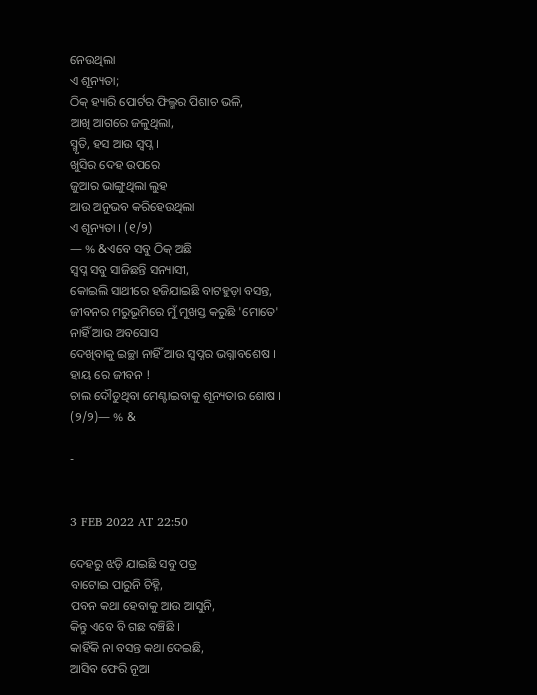ନେଉଥିଲା
ଏ ଶୂନ୍ୟତା;
ଠିକ୍ ହ୍ୟାରି ପୋର୍ଟର ଫିଲ୍ମର ପିଶାଚ ଭଳି,
ଆଖି ଆଗରେ ଜଳୁଥିଲା,
ସ୍ମୃତି, ହସ ଆଉ ସ୍ୱପ୍ନ ।
ଖୁସିର ଦେହ ଉପରେ
ଜୁଆର ଭାଙ୍ଗୁଥିଲା ଲୁହ
ଆଉ ଅନୁଭବ କରିହେଉଥିଲା
ଏ ଶୂନ୍ୟତା । (୧/୨)
— % &ଏବେ ସବୁ ଠିକ୍ ଅଛି
ସ୍ୱପ୍ନ ସବୁ ସାଜିଛନ୍ତି ସନ୍ୟାସୀ,
କୋଇଲି ସାଥୀରେ ହଜିଯାଇଛି ବାଟହୁଡ଼ା ବସନ୍ତ,
ଜୀବନର ମରୁଭୂମିରେ ମୁଁ ମୁଖସ୍ତ କରୁଛି 'ମୋତେ'
ନାହିଁ ଆଉ ଅବସୋସ
ଦେଖିବାକୁ ଇଚ୍ଛା ନାହିଁ ଆଉ ସ୍ବପ୍ନର ଭଗ୍ନାବଶେଷ ।
ହାୟ ରେ ଜୀବନ !
ଚାଲ ଦୌଡୁଥିବା ମେଣ୍ଟାଇବାକୁ ଶୂନ୍ୟତାର ଶୋଷ । (୨/୨)— % &

-


3 FEB 2022 AT 22:50

ଦେହରୁ ଝଡ଼ି ଯାଇଛି ସବୁ ପତ୍ର
ବାଟୋଇ ପାରୁନି ଚିହ୍ନି,
ପବନ କଥା ହେବାକୁ ଆଉ ଆସୁନି,
କିନ୍ତୁ ଏବେ ବି ଗଛ ବଞ୍ଚିଛି ।
କାହିଁକି ନା ବସନ୍ତ କଥା ଦେଇଛି,
ଆସିବ ଫେରି ନୂଆ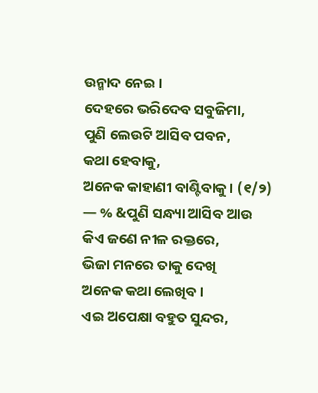ଉନ୍ମାଦ ନେଇ ।
ଦେହରେ ଭରିଦେବ ସବୁଜିମା,
ପୁଣି ଲେଉଟି ଆସିବ ପବନ,
କଥା ହେବାକୁ,
ଅନେକ କାହାଣୀ ବାଣ୍ଟିବାକୁ । (୧/୨)
— % &ପୁଣି ସନ୍ଧ୍ୟା ଆସିବ ଆଉ
କିଏ ଜଣେ ନୀଳ ରକ୍ତରେ,
ଭିଜା ମନରେ ତାକୁ ଦେଖି
ଅନେକ କଥା ଲେଖିବ ।
ଏଇ ଅପେକ୍ଷା ବହୁତ ସୁନ୍ଦର,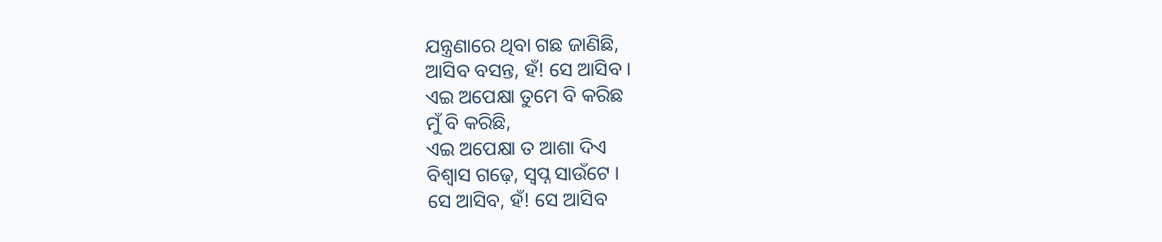ଯନ୍ତ୍ରଣାରେ ଥିବା ଗଛ ଜାଣିଛି,
ଆସିବ ବସନ୍ତ, ହଁ! ସେ ଆସିବ ।
ଏଇ ଅପେକ୍ଷା ତୁମେ ବି କରିଛ
ମୁଁ ବି କରିଛି,
ଏଇ ଅପେକ୍ଷା ତ ଆଶା ଦିଏ
ବିଶ୍ବାସ ଗଢ଼େ, ସ୍ୱପ୍ନ ସାଉଁଟେ ।
ସେ ଆସିବ, ହଁ! ସେ ଆସିବ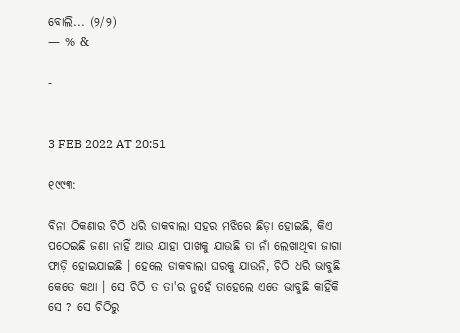ବୋଲି... (୨/୨)
— % &

-


3 FEB 2022 AT 20:51

୧୯୯୩:

ବିନା ଠିକଣାର ଚିଠି ଧରି ଡାକବାଲା ସହର ମଝିରେ ଛିଡ଼ା ହୋଇଛି, କିଏ ପଠେଇଛି ଜଣା ନାହିଁ ଆଉ ଯାହା ପାଖକୁ ଯାଉଛି ତା ନାଁ ଲେଖାଥିବା ଜାଗା ଫାଡ଼ି ହୋଇଯାଇଛି । ହେଲେ ଡାକବାଲା ଘରକୁ ଯାଉନି, ଚିଠି ଧରି ଭାବୁଛି କେତେ କଥା । ସେ ଚିଠି ତ ତା'ର ନୁହେଁ ତାହେଲେ ଏତେ ଭାବୁଛି କାହିଁକି ସେ ? ସେ ଚିଠିରୁ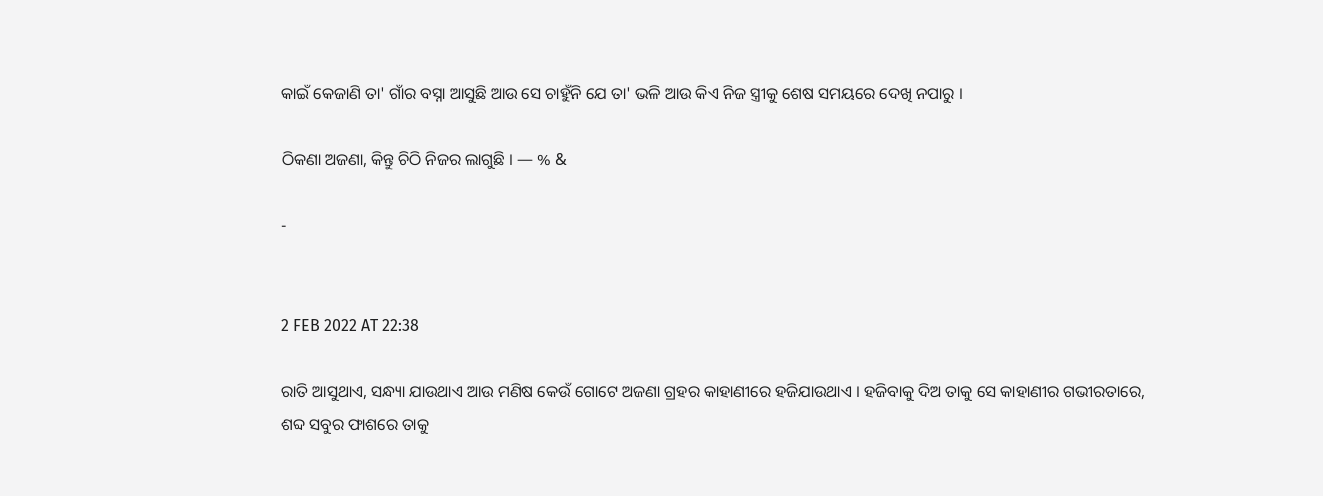କାଇଁ କେଜାଣି ତା' ଗାଁର ବସ୍ନା ଆସୁଛି ଆଉ ସେ ଚାହୁଁନି ଯେ ତା' ଭଳି ଆଉ କିଏ ନିଜ ସ୍ତ୍ରୀକୁ ଶେଷ ସମୟରେ ଦେଖି ନପାରୁ ।

ଠିକଣା ଅଜଣା, କିନ୍ତୁ ଚିଠି ନିଜର ଲାଗୁଛି । — % &

-


2 FEB 2022 AT 22:38

ରାତି ଆସୁଥାଏ, ସନ୍ଧ୍ୟା ଯାଉଥାଏ ଆଉ ମଣିଷ କେଉଁ ଗୋଟେ ଅଜଣା ଗ୍ରହର କାହାଣୀରେ ହଜିଯାଉଥାଏ । ହଜିବାକୁ ଦିଅ ତାକୁ ସେ କାହାଣୀର ଗଭୀରତାରେ, ଶବ୍ଦ ସବୁର ଫାଶରେ ତାକୁ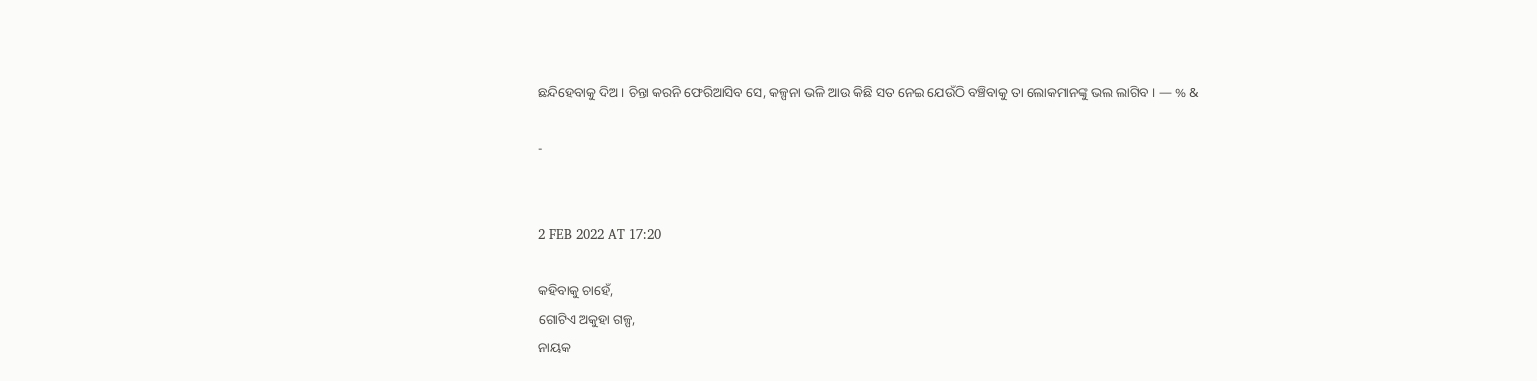ଛନ୍ଦିହେବାକୁ ଦିଅ । ଚିନ୍ତା କରନି ଫେରିଆସିବ ସେ, କଳ୍ପନା ଭଳି ଆଉ କିଛି ସତ ନେଇ ଯେଉଁଠି ବଞ୍ଚିବାକୁ ତା ଲୋକମାନଙ୍କୁ ଭଲ ଲାଗିବ । — % &

-


2 FEB 2022 AT 17:20

କହିବାକୁ ଚାହେଁ,
ଗୋଟିଏ ଅକୁହା ଗଳ୍ପ,
ନାୟକ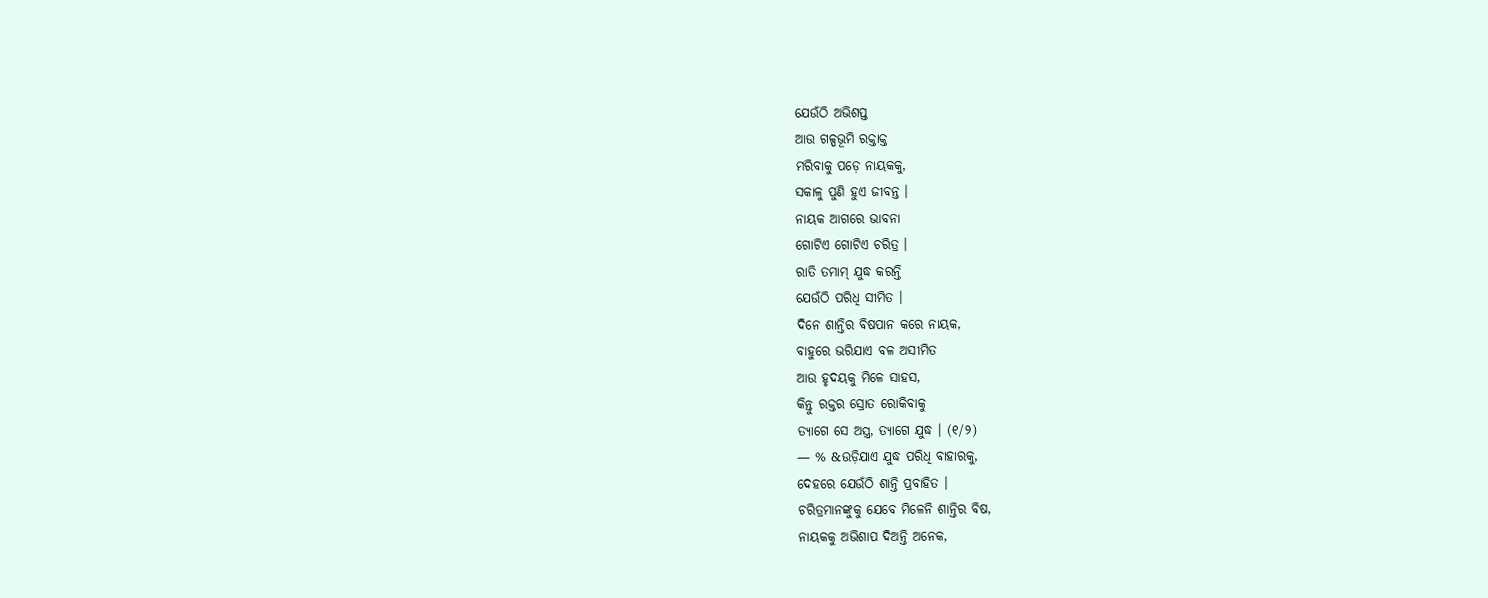ଯେଉଁଠି ଅଭିଶପ୍ତ
ଆଉ ଗଳ୍ପଭୂମି ରକ୍ତାକ୍ତ
ମରିବାକୁ ପଡ଼େ ନାୟକକୁ,
ସକାଳୁ ପୁଣି ହୁଏ ଜୀବନ୍ତ ।
ନାୟକ ଆଗରେ ଭାବନା
ଗୋଟିଏ ଗୋଟିଏ ଚରିତ୍ର ।
ରାତି ତମାମ୍ ଯୁଦ୍ଧ କରନ୍ତି
ଯେଉଁଠି ପରିଧି ସୀମିତ ।
ଦିନେ ଶାନ୍ତିର ବିଷପାନ କରେ ନାୟକ,
ବାହୁରେ ଭରିଯାଏ ବଳ ଅସୀମିତ
ଆଉ ହୃଦୟକୁ ମିଳେ ସାହସ,
କିନ୍ତୁ ରକ୍ତର ସ୍ରୋତ ରୋକିବାକୁ
ତ୍ୟାଗେ ସେ ଅସ୍ତ୍ର, ତ୍ୟାଗେ ଯୁଦ୍ଧ । (୧/୨)
— % &ଉଡ଼ିଯାଏ ଯୁଦ୍ଧ ପରିଧି ବାହାରକୁ,
ଦେହରେ ଯେଉଁଠି ଶାନ୍ତି ପ୍ରବାହିତ ।
ଚରିତ୍ରମାନଙ୍କୁକୁ ଯେବେ ମିଳେନି ଶାନ୍ତିର ବିଷ,
ନାୟକକୁ ଅଭିଶାପ ଦିଅନ୍ତି ଅନେକ,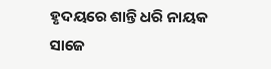ହୃଦୟରେ ଶାନ୍ତି ଧରି ନାୟକ ସାଜେ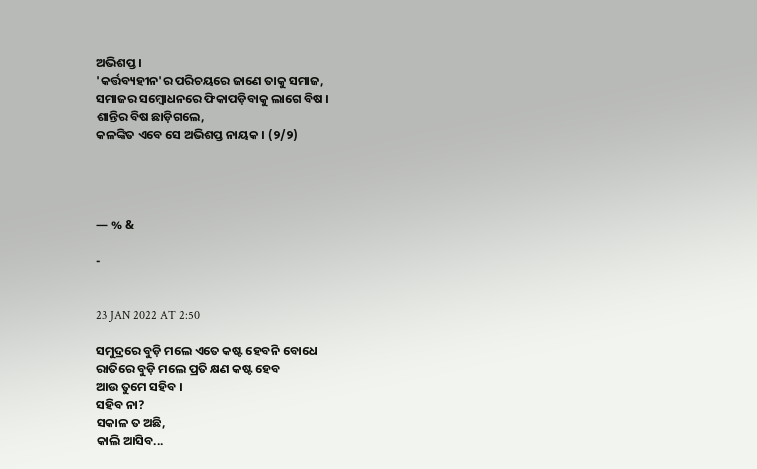ଅଭିଶପ୍ତ ।
'କର୍ତ୍ତବ୍ୟହୀନ'ର ପରିଚୟରେ ଜାଣେ ତାକୁ ସମାଜ,
ସମାଜର ସମ୍ବୋଧନରେ ଫିକାପଡ଼ିବାକୁ ଲାଗେ ବିଷ ।
ଶାନ୍ତିର ବିଷ ଛାଡ଼ିଗଲେ,
କଳଙ୍କିତ ଏବେ ସେ ଅଭିଶପ୍ତ ନାୟକ । (୨/୨)




— % &

-


23 JAN 2022 AT 2:50

ସମୁଦ୍ରରେ ବୁଡ଼ି ମଲେ ଏତେ କଷ୍ଟ ହେବନି ବୋଧେ
ରାତିରେ ବୁଡ଼ି ମଲେ ପ୍ରତି କ୍ଷଣ କଷ୍ଟ ହେବ
ଆଉ ତୁମେ ସହିବ ।
ସହିବ ନା?
ସକାଳ ତ ଅଛି,
କାଲି ଆସିବ...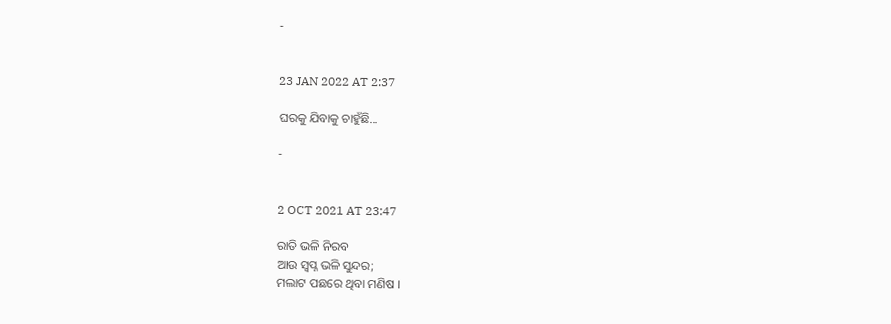-


23 JAN 2022 AT 2:37

ଘରକୁ ଯିବାକୁ ଚାହୁଁଛି...

-


2 OCT 2021 AT 23:47

ରାତି ଭଳି ନିରବ
ଆଉ ସ୍ୱପ୍ନ ଭଳି ସୁନ୍ଦର;
ମଲାଟ ପଛରେ ଥିବା ମଣିଷ ।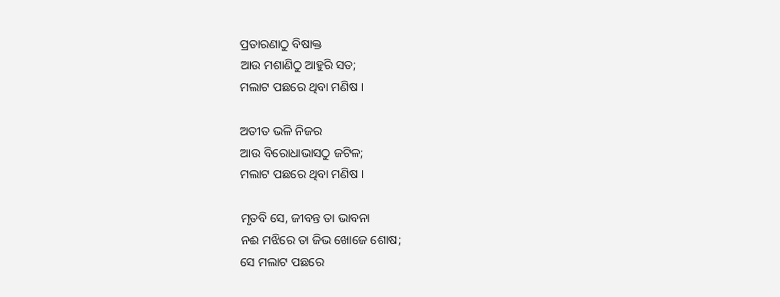ପ୍ରତାରଣାଠୁ ବିଷାକ୍ତ
ଆଉ ମଶାଣିଠୁ ଆହୁରି ସତ;
ମଲାଟ ପଛରେ ଥିବା ମଣିଷ ।

ଅତୀତ ଭଳି ନିଜର
ଆଉ ବିରୋଧାଭାସଠୁ ଜଟିଳ;
ମଲାଟ ପଛରେ ଥିବା ମଣିଷ ।

ମୃତବି ସେ, ଜୀବନ୍ତ ତା ଭାବନା
ନଈ ମଝିରେ ତା ଜିଭ ଖୋଜେ ଶୋଷ;
ସେ ମଲାଟ ପଛରେ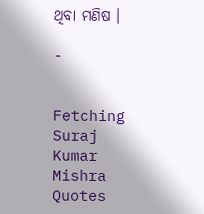ଥିବା ମଣିଷ ।

-


Fetching Suraj Kumar Mishra Quotes